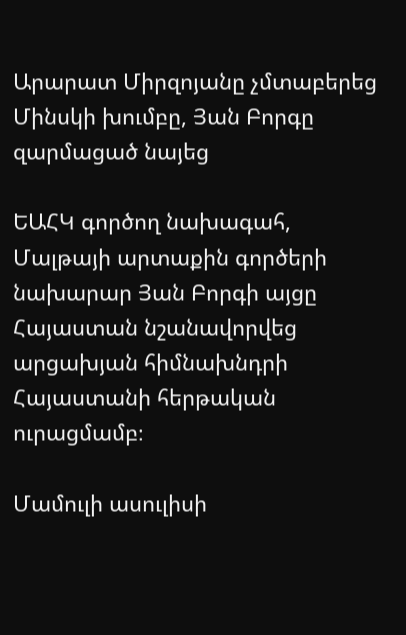Արարատ Միրզոյանը չմտաբերեց Մինսկի խումբը, Յան Բորգը զարմացած նայեց

ԵԱՀԿ գործող նախագահ, Մալթայի արտաքին գործերի նախարար Յան Բորգի այցը Հայաստան նշանավորվեց արցախյան հիմնախնդրի Հայաստանի հերթական ուրացմամբ։

Մամուլի ասուլիսի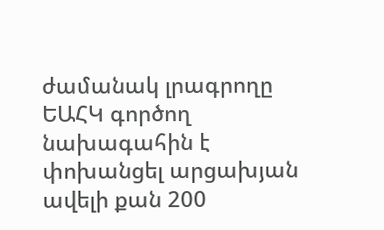ժամանակ լրագրողը ԵԱՀԿ գործող նախագահին է փոխանցել արցախյան ավելի քան 200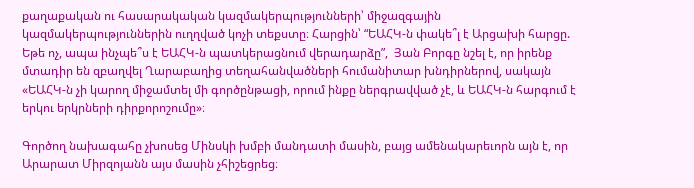քաղաքական ու հասարակական կազմակերպությունների՝ միջազգային կազմակերպություններին ուղղված կոչի տեքստը։ Հարցին՝ “ԵԱՀԿ-ն փակե՞լ է Արցախի հարցը. Եթե ոչ, ապա ինչպե՞ս է ԵԱՀԿ-ն պատկերացնում վերադարձը”,  Յան Բորգը նշել է, որ իրենք մտադիր են զբաղվել Ղարաբաղից տեղահանվածների հումանիտար խնդիրներով, սակայն «ԵԱՀԿ-ն չի կարող միջամտել մի գործընթացի, որում ինքը ներգրավված չէ, և ԵԱՀԿ-ն հարգում է երկու երկրների դիրքորոշումը»։

Գործող նախագահը չխոսեց Մինսկի խմբի մանդատի մասին, բայց ամենակարեւորն այն է, որ Արարատ Միրզոյանն այս մասին չհիշեցրեց։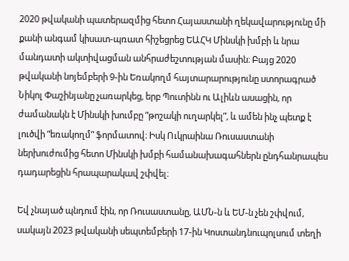2020 թվականի պատերազմից հետո Հայաստանի ղեկավարությունը մի քանի անգամ կիսատ-պռատ հիշեցրեց ԵԱՀԿ Մինսկի խմբի և նրա մանդատի ակտիվացման անհրաժեշտության մասին։ Բայց 2020 թվականի նոյեմբերի 9-ին Եռակողմ հայտարարությունը ստորագրած Նիկոլ Փաշինյանը չառարկեց, երբ Պուտինն ու Ալիևն ասացին, որ ժամանակն է Մինսկի խումբը “թոշակի ուղարկել”, և ամեն ինչ պետք է լուծվի “եռակողմ” ֆորմատով։ Իսկ Ուկրաինա Ռուսաստանի ներխուժումից հետո Մինսկի խմբի համանախագահներն ընդհանրապես դադարեցին հրապարակավ շփվել։

Եվ չնայած պնդում էին, որ Ռուսաստանը, ԱՄՆ-ն և ԵՄ-ն չեն շփվում, սակայն 2023 թվականի սեպտեմբերի 17-ին Կոստանդնուպոլսում տեղի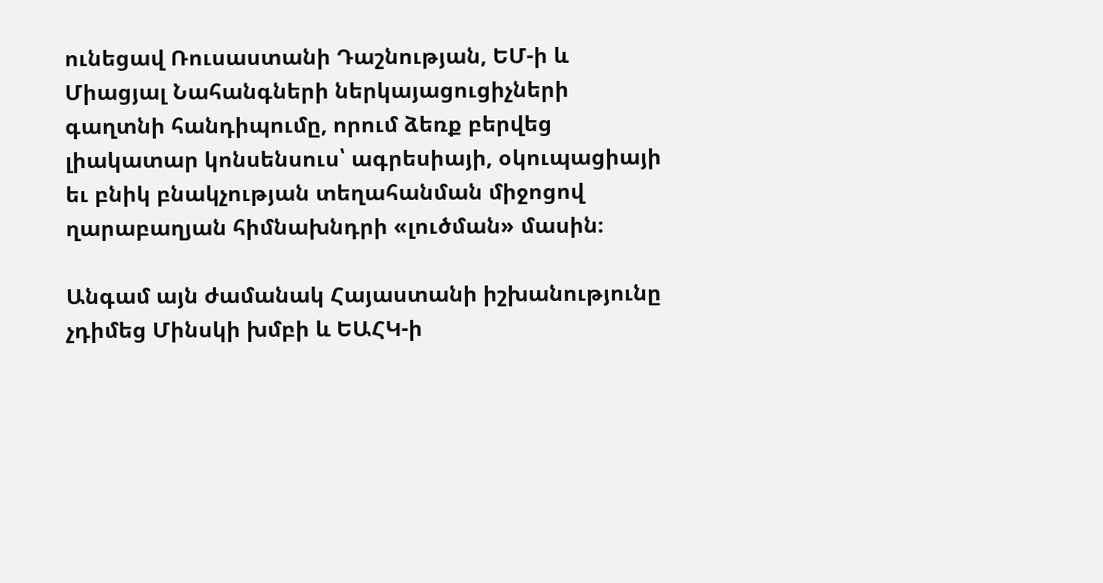ունեցավ Ռուսաստանի Դաշնության, ԵՄ-ի և Միացյալ Նահանգների ներկայացուցիչների գաղտնի հանդիպումը, որում ձեռք բերվեց լիակատար կոնսենսուս՝ ագրեսիայի, օկուպացիայի եւ բնիկ բնակչության տեղահանման միջոցով ղարաբաղյան հիմնախնդրի «լուծման» մասին։

Անգամ այն ժամանակ Հայաստանի իշխանությունը չդիմեց Մինսկի խմբի և ԵԱՀԿ-ի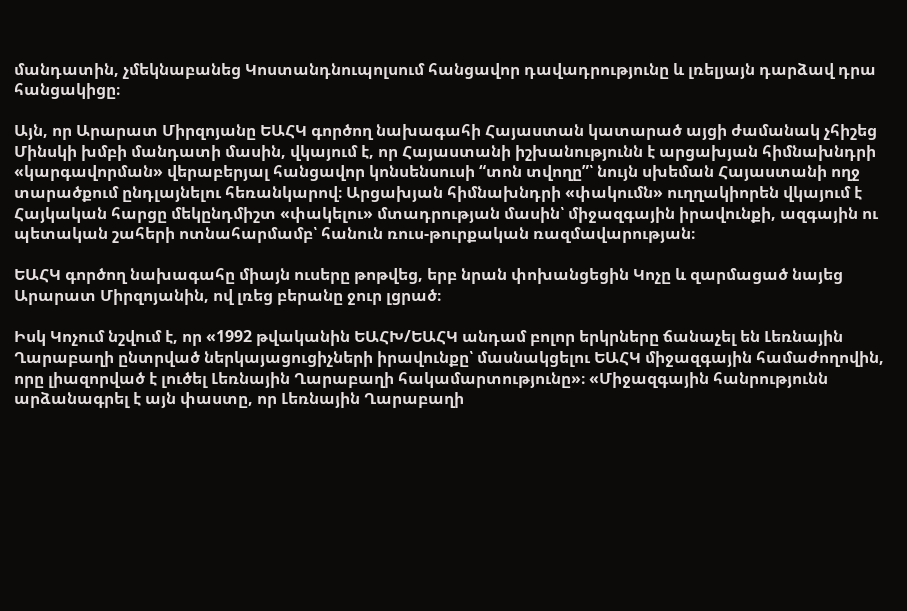մանդատին, չմեկնաբանեց Կոստանդնուպոլսում հանցավոր դավադրությունը և լռելյայն դարձավ դրա հանցակիցը։

Այն, որ Արարատ Միրզոյանը ԵԱՀԿ գործող նախագահի Հայաստան կատարած այցի ժամանակ չհիշեց Մինսկի խմբի մանդատի մասին, վկայում է, որ Հայաստանի իշխանությունն է արցախյան հիմնախնդրի «կարգավորման» վերաբերյալ հանցավոր կոնսենսուսի “տոն տվողը”՝ նույն սխեման Հայաստանի ողջ տարածքում ընդլայնելու հեռանկարով։ Արցախյան հիմնախնդրի «փակումն» ուղղակիորեն վկայում է Հայկական հարցը մեկընդմիշտ «փակելու» մտադրության մասին՝ միջազգային իրավունքի, ազգային ու պետական շահերի ոտնահարմամբ՝ հանուն ռուս-թուրքական ռազմավարության։

ԵԱՀԿ գործող նախագահը միայն ուսերը թոթվեց, երբ նրան փոխանցեցին Կոչը և զարմացած նայեց Արարատ Միրզոյանին, ով լռեց բերանը ջուր լցրած։

Իսկ Կոչում նշվում է, որ «1992 թվականին ԵԱՀԽ/ԵԱՀԿ անդամ բոլոր երկրները ճանաչել են Լեռնային Ղարաբաղի ընտրված ներկայացուցիչների իրավունքը՝ մասնակցելու ԵԱՀԿ միջազգային համաժողովին, որը լիազորված է լուծել Լեռնային Ղարաբաղի հակամարտությունը»։ «Միջազգային հանրությունն արձանագրել է այն փաստը, որ Լեռնային Ղարաբաղի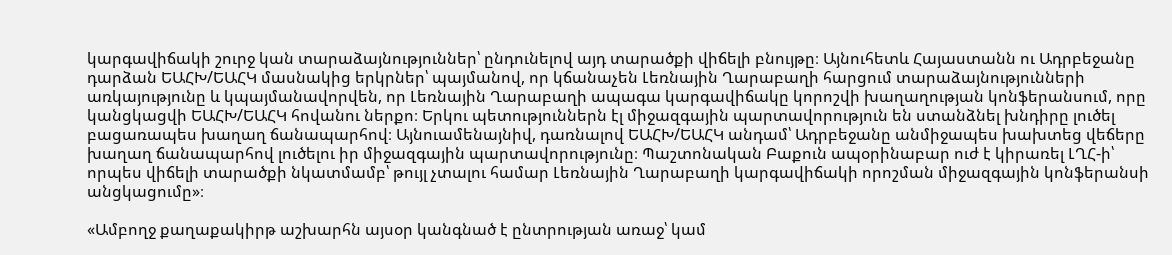կարգավիճակի շուրջ կան տարաձայնություններ՝ ընդունելով այդ տարածքի վիճելի բնույթը։ Այնուհետև Հայաստանն ու Ադրբեջանը դարձան ԵԱՀԽ/ԵԱՀԿ մասնակից երկրներ՝ պայմանով, որ կճանաչեն Լեռնային Ղարաբաղի հարցում տարաձայնությունների առկայությունը և կպայմանավորվեն, որ Լեռնային Ղարաբաղի ապագա կարգավիճակը կորոշվի խաղաղության կոնֆերանսում, որը կանցկացվի ԵԱՀԽ/ԵԱՀԿ հովանու ներքո։ Երկու պետություններն էլ միջազգային պարտավորություն են ստանձնել խնդիրը լուծել բացառապես խաղաղ ճանապարհով։ Այնուամենայնիվ, դառնալով ԵԱՀԽ/ԵԱՀԿ անդամ՝ Ադրբեջանը անմիջապես խախտեց վեճերը խաղաղ ճանապարհով լուծելու իր միջազգային պարտավորությունը։ Պաշտոնական Բաքուն ապօրինաբար ուժ է կիրառել ԼՂՀ-ի՝ որպես վիճելի տարածքի նկատմամբ՝ թույլ չտալու համար Լեռնային Ղարաբաղի կարգավիճակի որոշման միջազգային կոնֆերանսի անցկացումը»։

«Ամբողջ քաղաքակիրթ աշխարհն այսօր կանգնած է ընտրության առաջ՝ կամ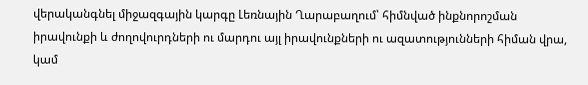վերականգնել միջազգային կարգը Լեռնային Ղարաբաղում՝ հիմնված ինքնորոշման իրավունքի և ժողովուրդների ու մարդու այլ իրավունքների ու ազատությունների հիման վրա, կամ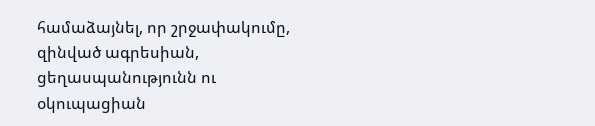համաձայնել, որ շրջափակումը, զինված ագրեսիան, ցեղասպանությունն ու օկուպացիան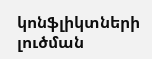կոնֆլիկտների լուծման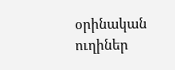օրինական ուղիներ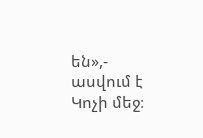են»,- ասվում է Կոչի մեջ։